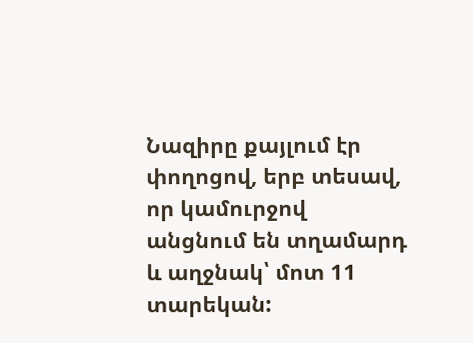Նազիրը քայլում էր փողոցով, երբ տեսավ, որ կամուրջով անցնում են տղամարդ և աղջնակ՝ մոտ 11 տարեկան: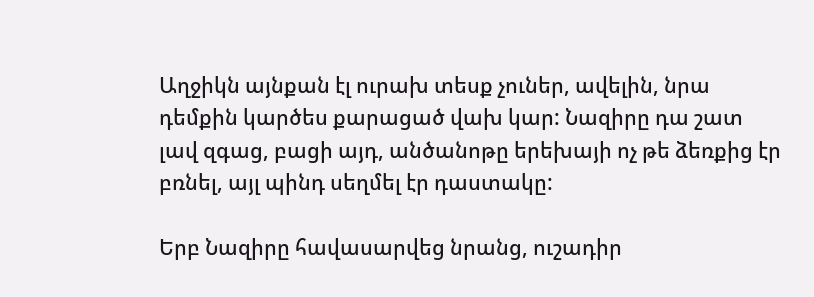Աղջիկն այնքան էլ ուրախ տեսք չուներ, ավելին, նրա դեմքին կարծես քարացած վախ կար: Նազիրը դա շատ լավ զգաց, բացի այդ, անծանոթը երեխայի ոչ թե ձեռքից էր բռնել, այլ պինդ սեղմել էր դաստակը:

Երբ Նազիրը հավասարվեց նրանց, ուշադիր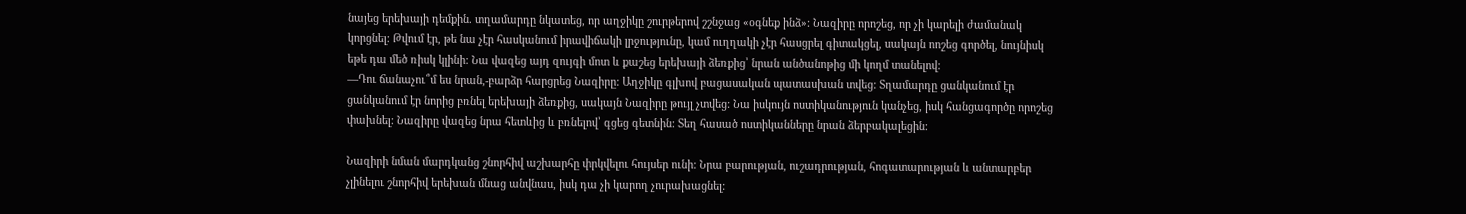նայեց երեխայի դեմքին. տղամարդը նկատեց, որ աղջիկը շուրթերով շշնջաց «օգնեք ինձ»: Նազիրը որոշեց, որ չի կարելի ժամանակ կորցնել: Թվում էր, թե նա չէր հասկանում իրավիճակի լրջությունը, կամ ուղղակի չէր հասցրել գիտակցել, սակայն ոոշեց գործել, նույնիսկ եթե դա մեծ ռիսկ կլինի: Նա վազեց այդ զույգի մոտ և քաշեց երեխայի ձեռքից՝ նրան անծանոթից մի կողմ տանելով:
—Դու ճանաչու՞մ ես նրան,-բարձր հարցրեց Նազիրը: Աղջիկը գլխով բացասական պատասխան տվեց: Տղամարդը ցանկանում էր ցանկանում էր նորից բռնել երեխայի ձեռքից, սակայն Նազիրը թույլ չտվեց: Նա իսկույն ոստիկանություն կանչեց, իսկ հանցագործը որոշեց փախնել: Նազիրը վազեց նրա հետևից և բռնելով՝ գցեց գետնին: Տեղ հասած ոստիկանները նրան ձերբակալեցին:

Նազիրի նման մարդկանց շնորհիվ աշխարհը փրկվելու հույսեր ունի: Նրա բարության, ուշադրության, հոգատարության և անտարբեր չլինելու շնորհիվ երեխան մնաց անվնաս, իսկ դա չի կարող չուրախացնել: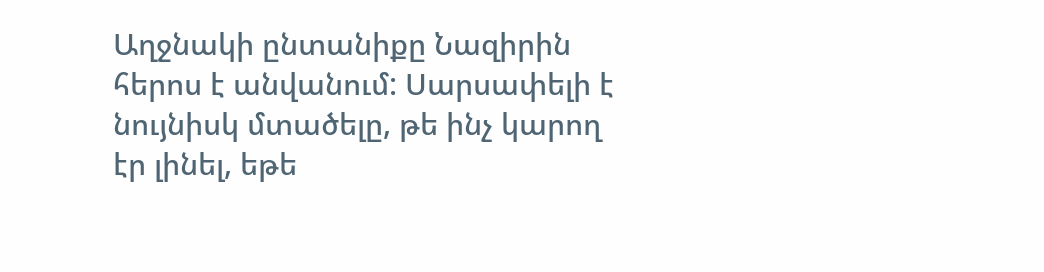Աղջնակի ընտանիքը Նազիրին հերոս է անվանում: Սարսափելի է նույնիսկ մտածելը, թե ինչ կարող էր լինել, եթե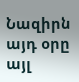Նազիրն այդ օրը այլ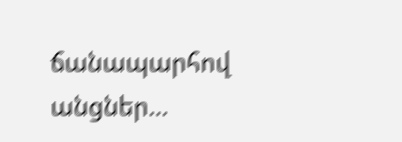ճանապարհով անցներ…